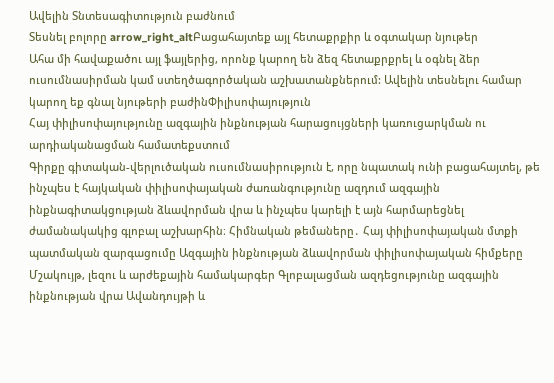Ավելին Տնտեսագիտություն բաժնում
Տեսնել բոլորը arrow_right_altԲացահայտեք այլ հետաքրքիր և օգտակար նյութեր
Ահա մի հավաքածու այլ ֆայլերից, որոնք կարող են ձեզ հետաքրքրել և օգնել ձեր ուսումնասիրման կամ ստեղծագործական աշխատանքներում: Ավելին տեսնելու համար կարող եք գնալ նյութերի բաժինՓիլիսոփայություն
Հայ փիլիսոփայությունը ազգային ինքնության հարացույցների կառուցարկման ու արդիականացման համատեքստում
Գիրքը գիտական-վերլուծական ուսումնասիրություն է, որը նպատակ ունի բացահայտել, թե ինչպես է հայկական փիլիսոփայական ժառանգությունը ազդում ազգային ինքնագիտակցության ձևավորման վրա և ինչպես կարելի է այն հարմարեցնել ժամանակակից գլոբալ աշխարհին։ Հիմնական թեմաները․ Հայ փիլիսոփայական մտքի պատմական զարգացումը Ազգային ինքնության ձևավորման փիլիսոփայական հիմքերը Մշակույթ, լեզու և արժեքային համակարգեր Գլոբալացման ազդեցությունը ազգային ինքնության վրա Ավանդույթի և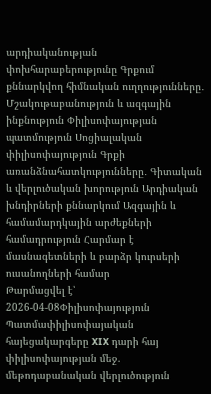արդիականության փոխհարաբերությունը Գրքում քննարկվող հիմնական ուղղությունները․ Մշակութաբանություն և ազգային ինքնություն Փիլիսոփայության պատմություն Սոցիալական փիլիսոփայություն Գրքի առանձնահատկությունները․ Գիտական և վերլուծական խորություն Արդիական խնդիրների քննարկում Ազգային և համամարդկային արժեքների համադրություն Հարմար է մասնագետների և բարձր կուրսերի ուսանողների համար
Թարմացվել է՝ 2026-04-08Փիլիսոփայություն
Պատմափիլիսոփայական հայեցակարգերը XIX դարի հայ փիլիսոփայության մեջ. մեթոդաբանական վերլուծություն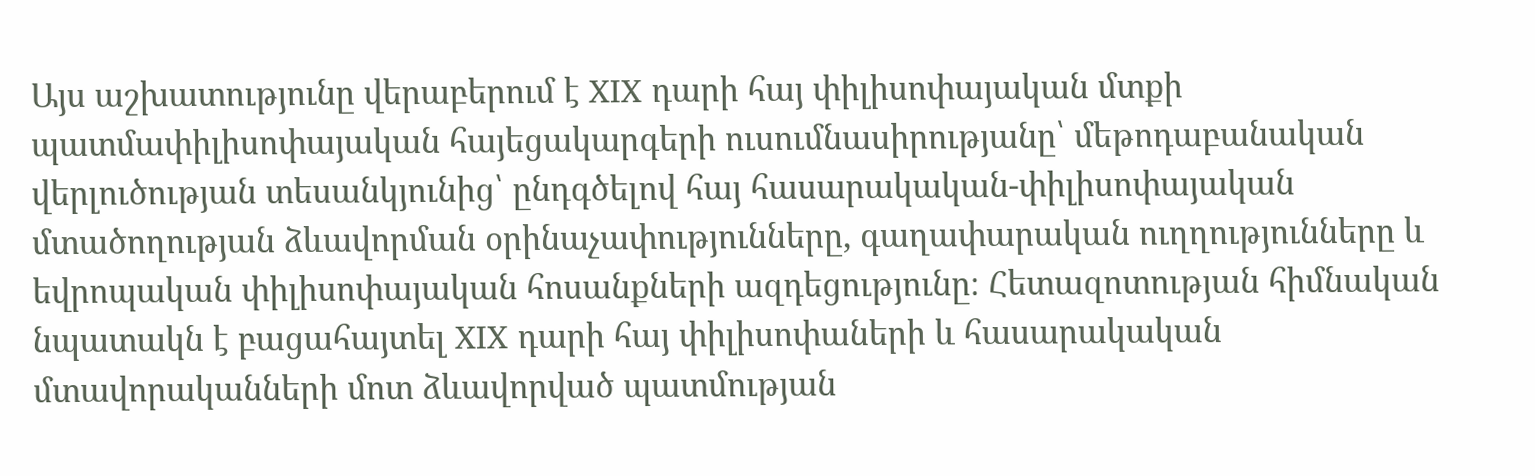Այս աշխատությունը վերաբերում է XIX դարի հայ փիլիսոփայական մտքի պատմափիլիսոփայական հայեցակարգերի ուսումնասիրությանը՝ մեթոդաբանական վերլուծության տեսանկյունից՝ ընդգծելով հայ հասարակական-փիլիսոփայական մտածողության ձևավորման օրինաչափությունները, գաղափարական ուղղությունները և եվրոպական փիլիսոփայական հոսանքների ազդեցությունը։ Հետազոտության հիմնական նպատակն է բացահայտել XIX դարի հայ փիլիսոփաների և հասարակական մտավորականների մոտ ձևավորված պատմության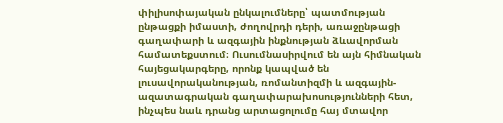փիլիսոփայական ընկալումները՝ պատմության ընթացքի իմաստի, ժողովրդի դերի, առաջընթացի գաղափարի և ազգային ինքնության ձևավորման համատեքստում։ Ուսումնասիրվում են այն հիմնական հայեցակարգերը, որոնք կապված են լուսավորականության, ռոմանտիզմի և ազգային-ազատագրական գաղափարախոսությունների հետ, ինչպես նաև դրանց արտացոլումը հայ մտավոր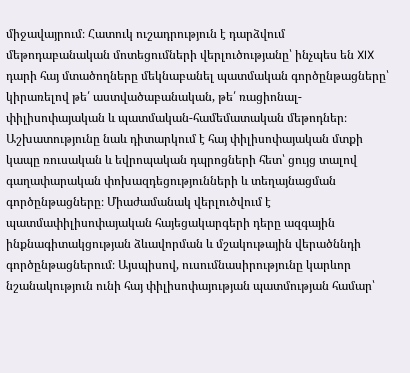միջավայրում։ Հատուկ ուշադրություն է դարձվում մեթոդաբանական մոտեցումների վերլուծությանը՝ ինչպես են XIX դարի հայ մտածողները մեկնաբանել պատմական գործընթացները՝ կիրառելով թե՛ աստվածաբանական, թե՛ ռացիոնալ-փիլիսոփայական և պատմական-համեմատական մեթոդներ։ Աշխատությունը նաև դիտարկում է հայ փիլիսոփայական մտքի կապը ռուսական և եվրոպական դպրոցների հետ՝ ցույց տալով գաղափարական փոխազդեցությունների և տեղայնացման գործընթացները։ Միաժամանակ վերլուծվում է պատմափիլիսոփայական հայեցակարգերի դերը ազգային ինքնագիտակցության ձևավորման և մշակութային վերածննդի գործընթացներում։ Այսպիսով, ուսումնասիրությունը կարևոր նշանակություն ունի հայ փիլիսոփայության պատմության համար՝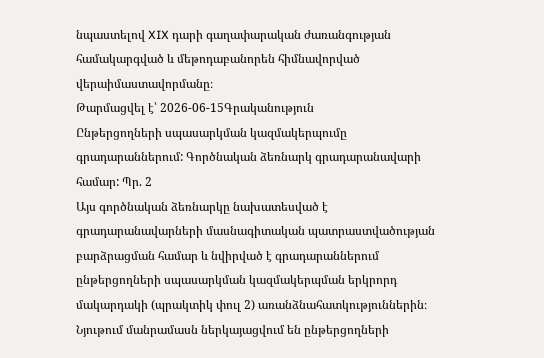նպաստելով XIX դարի գաղափարական ժառանգության համակարգված և մեթոդաբանորեն հիմնավորված վերաիմաստավորմանը։
Թարմացվել է՝ 2026-06-15Գրականություն
Ընթերցողների սպասարկման կազմակերպումը գրադարաններում: Գործնական ձեռնարկ գրադարանավարի համար: Պր. 2
Այս գործնական ձեռնարկը նախատեսված է գրադարանավարների մասնագիտական պատրաստվածության բարձրացման համար և նվիրված է գրադարաններում ընթերցողների սպասարկման կազմակերպման երկրորդ մակարդակի (պրակտիկ փուլ 2) առանձնահատկություններին։ Նյութում մանրամասն ներկայացվում են ընթերցողների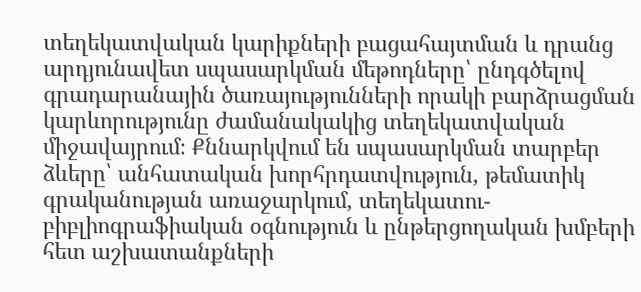տեղեկատվական կարիքների բացահայտման և դրանց արդյունավետ սպասարկման մեթոդները՝ ընդգծելով գրադարանային ծառայությունների որակի բարձրացման կարևորությունը ժամանակակից տեղեկատվական միջավայրում։ Քննարկվում են սպասարկման տարբեր ձևերը՝ անհատական խորհրդատվություն, թեմատիկ գրականության առաջարկում, տեղեկատու-բիբլիոգրաֆիական օգնություն և ընթերցողական խմբերի հետ աշխատանքների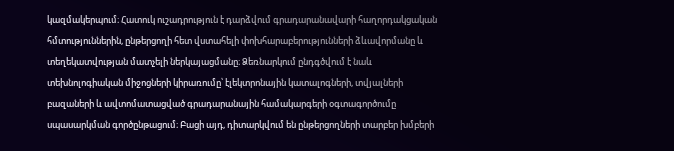կազմակերպում։ Հատուկ ուշադրություն է դարձվում գրադարանավարի հաղորդակցական հմտություններին, ընթերցողի հետ վստահելի փոխհարաբերությունների ձևավորմանը և տեղեկատվության մատչելի ներկայացմանը։ Ձեռնարկում ընդգծվում է նաև տեխնոլոգիական միջոցների կիրառումը՝ էլեկտրոնային կատալոգների, տվյալների բազաների և ավտոմատացված գրադարանային համակարգերի օգտագործումը սպասարկման գործընթացում։ Բացի այդ, դիտարկվում են ընթերցողների տարբեր խմբերի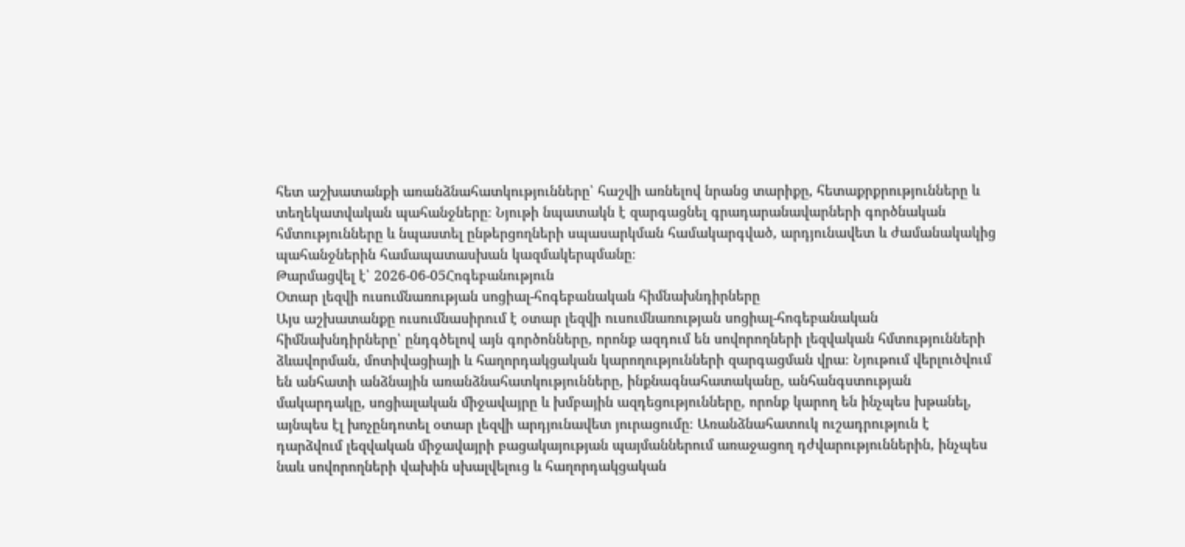հետ աշխատանքի առանձնահատկությունները՝ հաշվի առնելով նրանց տարիքը, հետաքրքրությունները և տեղեկատվական պահանջները։ Նյութի նպատակն է զարգացնել գրադարանավարների գործնական հմտությունները և նպաստել ընթերցողների սպասարկման համակարգված, արդյունավետ և ժամանակակից պահանջներին համապատասխան կազմակերպմանը։
Թարմացվել է՝ 2026-06-05Հոգեբանություն
Օտար լեզվի ուսումնառության սոցիալ-հոգեբանական հիմնախնդիրները
Այս աշխատանքը ուսումնասիրում է օտար լեզվի ուսումնառության սոցիալ-հոգեբանական հիմնախնդիրները՝ ընդգծելով այն գործոնները, որոնք ազդում են սովորողների լեզվական հմտությունների ձևավորման, մոտիվացիայի և հաղորդակցական կարողությունների զարգացման վրա։ Նյութում վերլուծվում են անհատի անձնային առանձնահատկությունները, ինքնագնահատականը, անհանգստության մակարդակը, սոցիալական միջավայրը և խմբային ազդեցությունները, որոնք կարող են ինչպես խթանել, այնպես էլ խոչընդոտել օտար լեզվի արդյունավետ յուրացումը։ Առանձնահատուկ ուշադրություն է դարձվում լեզվական միջավայրի բացակայության պայմաններում առաջացող դժվարություններին, ինչպես նաև սովորողների վախին սխալվելուց և հաղորդակցական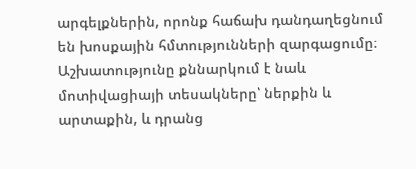արգելքներին, որոնք հաճախ դանդաղեցնում են խոսքային հմտությունների զարգացումը։ Աշխատությունը քննարկում է նաև մոտիվացիայի տեսակները՝ ներքին և արտաքին, և դրանց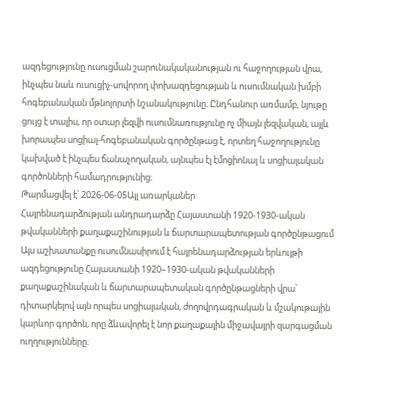ազդեցությունը ուսուցման շարունակականության ու հաջողության վրա, ինչպես նաև ուսուցիչ-սովորող փոխազդեցության և ուսումնական խմբի հոգեբանական մթնոլորտի նշանակությունը։ Ընդհանուր առմամբ, նյութը ցույց է տալիս, որ օտար լեզվի ուսումնառությունը ոչ միայն լեզվական, այլև խորապես սոցիալ-հոգեբանական գործընթաց է, որտեղ հաջողությունը կախված է ինչպես ճանաչողական, այնպես էլ էմոցիոնալ և սոցիալական գործոնների համադրությունից։
Թարմացվել է՝ 2026-06-05Այլ առարկաներ
Հայրենադարձության անդրադարձը Հայաստանի 1920-1930-ական թվականների քաղաքաշինության և ճարտարապետության գործընթացում
Այս աշխատանքը ուսումնասիրում է հայրենադարձության երևույթի ազդեցությունը Հայաստանի 1920–1930-ական թվականների քաղաքաշինական և ճարտարապետական գործընթացների վրա՝ դիտարկելով այն որպես սոցիալական, ժողովրդագրական և մշակութային կարևոր գործոն, որը ձևավորել է նոր քաղաքային միջավայրի զարգացման ուղղությունները։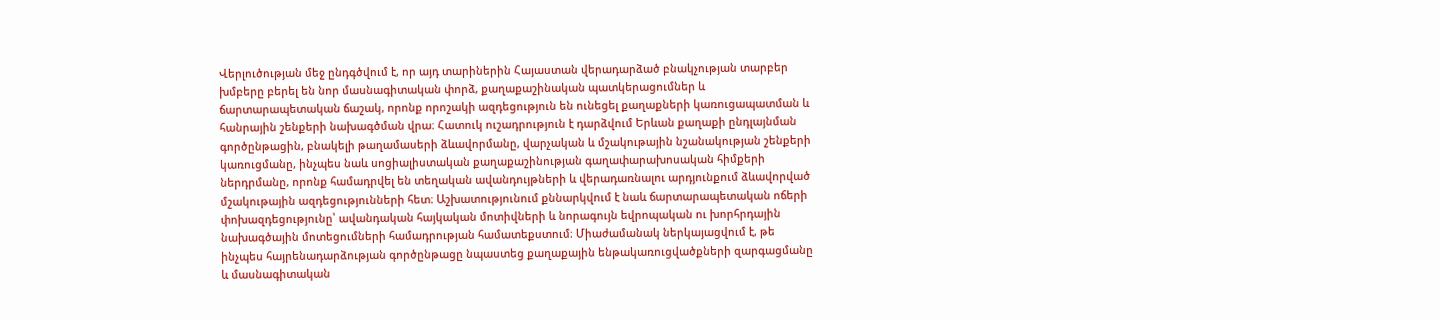Վերլուծության մեջ ընդգծվում է, որ այդ տարիներին Հայաստան վերադարձած բնակչության տարբեր խմբերը բերել են նոր մասնագիտական փորձ, քաղաքաշինական պատկերացումներ և ճարտարապետական ճաշակ, որոնք որոշակի ազդեցություն են ունեցել քաղաքների կառուցապատման և հանրային շենքերի նախագծման վրա։ Հատուկ ուշադրություն է դարձվում Երևան քաղաքի ընդլայնման գործընթացին, բնակելի թաղամասերի ձևավորմանը, վարչական և մշակութային նշանակության շենքերի կառուցմանը, ինչպես նաև սոցիալիստական քաղաքաշինության գաղափարախոսական հիմքերի ներդրմանը, որոնք համադրվել են տեղական ավանդույթների և վերադառնալու արդյունքում ձևավորված մշակութային ազդեցությունների հետ։ Աշխատությունում քննարկվում է նաև ճարտարապետական ոճերի փոխազդեցությունը՝ ավանդական հայկական մոտիվների և նորագույն եվրոպական ու խորհրդային նախագծային մոտեցումների համադրության համատեքստում։ Միաժամանակ ներկայացվում է, թե ինչպես հայրենադարձության գործընթացը նպաստեց քաղաքային ենթակառուցվածքների զարգացմանը և մասնագիտական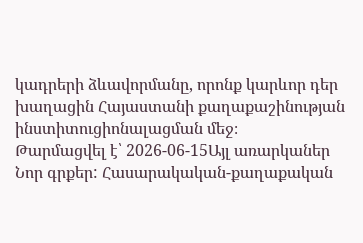կադրերի ձևավորմանը, որոնք կարևոր դեր խաղացին Հայաստանի քաղաքաշինության ինստիտուցիոնալացման մեջ։
Թարմացվել է՝ 2026-06-15Այլ առարկաներ
Նոր գրքեր: Հասարակական-քաղաքական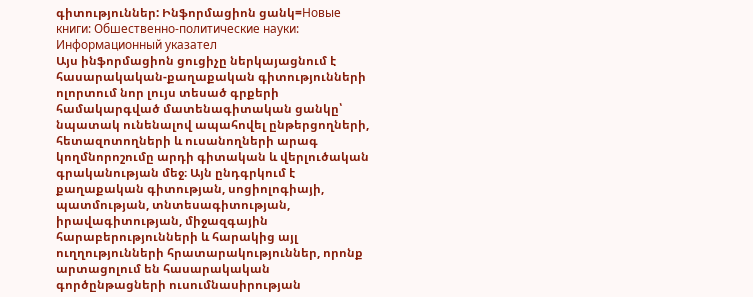գիտություններ: Ինֆորմացիոն ցանկ=Новые книги: Обшественно-политические науки: Информационный указател
Այս ինֆորմացիոն ցուցիչը ներկայացնում է հասարակական-քաղաքական գիտությունների ոլորտում նոր լույս տեսած գրքերի համակարգված մատենագիտական ցանկը՝ նպատակ ունենալով ապահովել ընթերցողների, հետազոտողների և ուսանողների արագ կողմնորոշումը արդի գիտական և վերլուծական գրականության մեջ։ Այն ընդգրկում է քաղաքական գիտության, սոցիոլոգիայի, պատմության, տնտեսագիտության, իրավագիտության, միջազգային հարաբերությունների և հարակից այլ ուղղությունների հրատարակություններ, որոնք արտացոլում են հասարակական գործընթացների ուսումնասիրության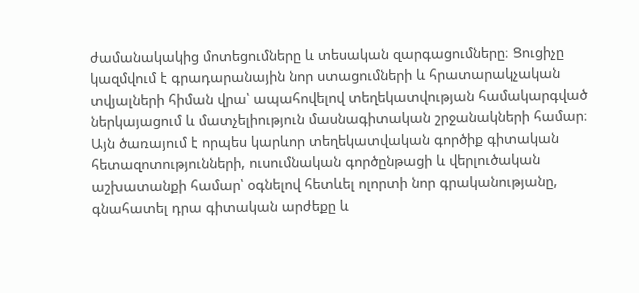ժամանակակից մոտեցումները և տեսական զարգացումները։ Ցուցիչը կազմվում է գրադարանային նոր ստացումների և հրատարակչական տվյալների հիման վրա՝ ապահովելով տեղեկատվության համակարգված ներկայացում և մատչելիություն մասնագիտական շրջանակների համար։ Այն ծառայում է որպես կարևոր տեղեկատվական գործիք գիտական հետազոտությունների, ուսումնական գործընթացի և վերլուծական աշխատանքի համար՝ օգնելով հետևել ոլորտի նոր գրականությանը, գնահատել դրա գիտական արժեքը և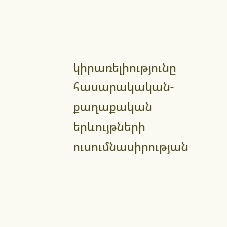կիրառելիությունը հասարակական-քաղաքական երևույթների ուսումնասիրության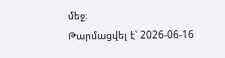մեջ։
Թարմացվել է՝ 2026-06-16